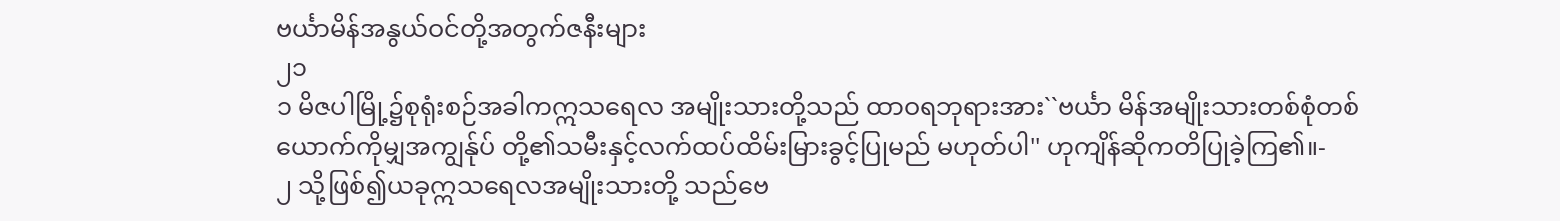ဗင်္ယာမိန်အနွယ်ဝင်တို့အတွက်ဇနီးများ
၂၁
၁ မိဇပါမြို့၌စုရုံးစဉ်အခါကဣသရေလ အမျိုးသားတို့သည် ထာဝရဘုရားအား``ဗင်္ယာ မိန်အမျိုးသားတစ်စုံတစ်ယောက်ကိုမျှအကျွန်ုပ် တို့၏သမီးနှင့်လက်ထပ်ထိမ်းမြားခွင့်ပြုမည် မဟုတ်ပါ'' ဟုကျိန်ဆိုကတိပြုခဲ့ကြ၏။-
၂ သို့ဖြစ်၍ယခုဣသရေလအမျိုးသားတို့ သည်ဗေ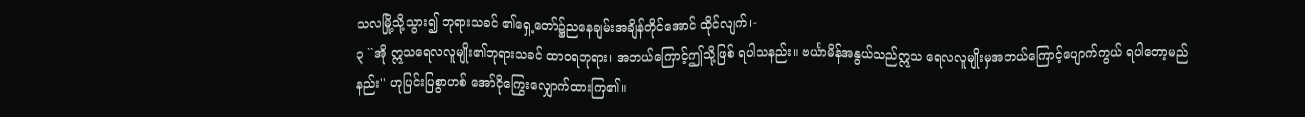သလမြို့သို့သွား၍ ဘုရားသခင် ၏ရှေ့တော်၌ညနေချမ်းအချိန်တိုင်အောင် ထိုင်လျက်၊-
၃ ``အို ဣသရေလလူမျိုး၏ဘုရားသခင် ထာဝရဘုရား၊ အဘယ်ကြောင့်ဤသို့ဖြစ် ရပါသနည်း။ ဗင်္ယာမိန်အနွယ်သည်ဣသ ရေလလူမျိုးမှအဘယ်ကြောင့်ပျောက်ကွယ် ရပါတော့မည်နည်း'' ဟုပြင်းပြစွာဟစ် အော်ငိုကြွေးလျှောက်ထားကြ၏။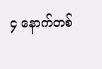၄ နောက်တစ်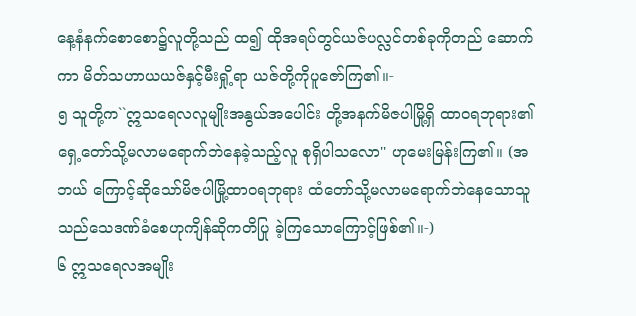နေ့နံနက်စောစော၌လူတို့သည် ထ၍ ထိုအရပ်တွင်ယဇ်ပလ္လင်တစ်ခုကိုတည် ဆောက်ကာ မိတ်သဟာယယဇ်နှင့်မီးရှို့ရာ ယဇ်တို့ကိုပူဇော်ကြ၏။-
၅ သူတို့က``ဣသရေလလူမျိုးအနွယ်အပေါင်း တို့အနက်မိဇပါမြို့ရှိ ထာဝရဘုရား၏ ရှေ့တော်သို့မလာမရောက်ဘဲနေခဲ့သည့်လူ စုရှိပါသလော'' ဟုမေးမြန်းကြ၏။ (အဘယ် ကြောင့်ဆိုသော်မိဇပါမြို့ထာဝရဘုရား ထံတော်သို့မလာမရောက်ဘဲနေသောသူ သည်သေဒဏ်ခံစေဟုကျိန်ဆိုကတိပြု ခဲ့ကြသောကြောင့်ဖြစ်၏။-)
၆ ဣသရေလအမျိုး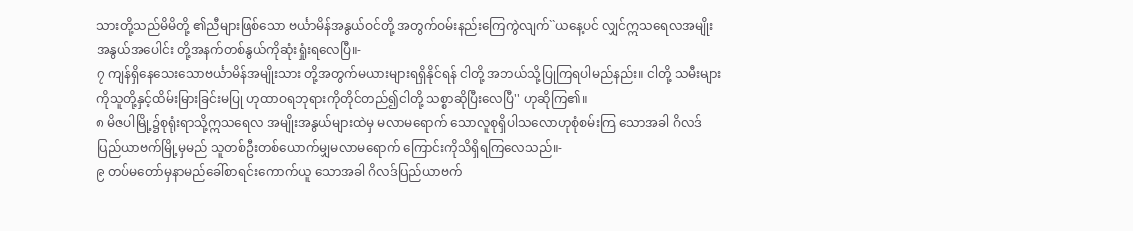သားတို့သည်မိမိတို့ ၏ညီများဖြစ်သော ဗင်္ယာမိန်အနွယ်ဝင်တို့ အတွက်ဝမ်းနည်းကြေကွဲလျက်``ယနေ့ပင် လျှင်ဣသရေလအမျိုးအနွယ်အပေါင်း တို့အနက်တစ်နွယ်ကိုဆုံးရှုံးရလေပြီ။-
၇ ကျန်ရှိနေသေးသောဗင်္ယာမိန်အမျိုးသား တို့အတွက်မယားများရရှိနိုင်ရန် ငါတို့ အဘယ်သို့ပြုကြရပါမည်နည်း။ ငါတို့ သမီးများကိုသူတို့နှင့်ထိမ်းမြားခြင်းမပြု ဟုထာဝရဘုရားကိုတိုင်တည်၍ငါတို့ သစ္စာဆိုပြီးလေပြီ'' ဟုဆိုကြ၏။
၈ မိဇပါမြို့၌စုရုံးရာသို့ဣသရေလ အမျိုးအနွယ်များထဲမှ မလာမရောက် သောလူစုရှိပါသလောဟုစုံစမ်းကြ သောအခါ ဂိလဒ်ပြည်ယာဗက်မြို့မှမည် သူတစ်ဦးတစ်ယောက်မျှမလာမရောက် ကြောင်းကိုသိရှိရကြလေသည်။-
၉ တပ်မတော်မှနာမည်ခေါ်စာရင်းကောက်ယူ သောအခါ ဂိလဒ်ပြည်ယာဗက်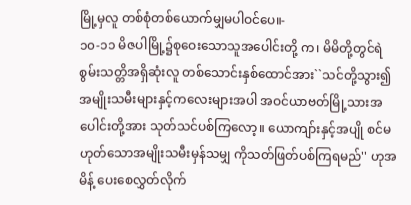မြို့မှလူ တစ်စုံတစ်ယောက်မျှမပါဝင်ပေ။-
၁၀-၁၁ မိဇပါမြို့၌စုဝေးသောသူအပေါင်းတို့ က၊ မိမိတို့တွင်ရဲစွမ်းသတ္တိအရှိဆုံးလူ တစ်သောင်းနှစ်ထောင်အား``သင်တို့သွား၍ အမျိုးသမီးများနှင့်ကလေးများအပါ အဝင်ယာဗတ်မြို့သားအပေါင်းတို့အား သုတ်သင်ပစ်ကြလော့။ ယောကျာ်းနှင့်အပျို စင်မဟုတ်သောအမျိုးသမီးမှန်သမျှ ကိုသတ်ဖြတ်ပစ်ကြရမည်'' ဟုအမိန့် ပေးစေလွှတ်လိုက်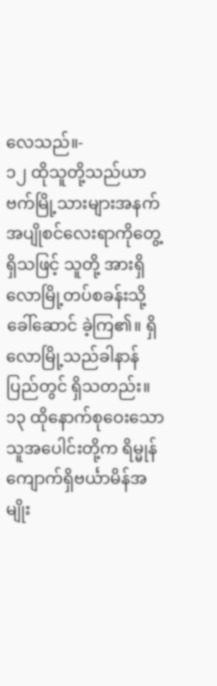လေသည်။-
၁၂ ထိုသူတို့သည်ယာဗက်မြို့သားများအနက် အပျိုစင်လေးရာကိုတွေ့ရှိသဖြင့် သူတို့ အားရှိလောမြို့တပ်စခန်းသို့ခေါ်ဆောင် ခဲ့ကြ၏။ ရှိလောမြို့သည်ခါနာန်ပြည်တွင် ရှိသတည်း။
၁၃ ထိုနောက်စုဝေးသောသူအပေါင်းတို့က ရိမ္မုန် ကျောက်ရှိဗင်္ယာမိန်အမျိုး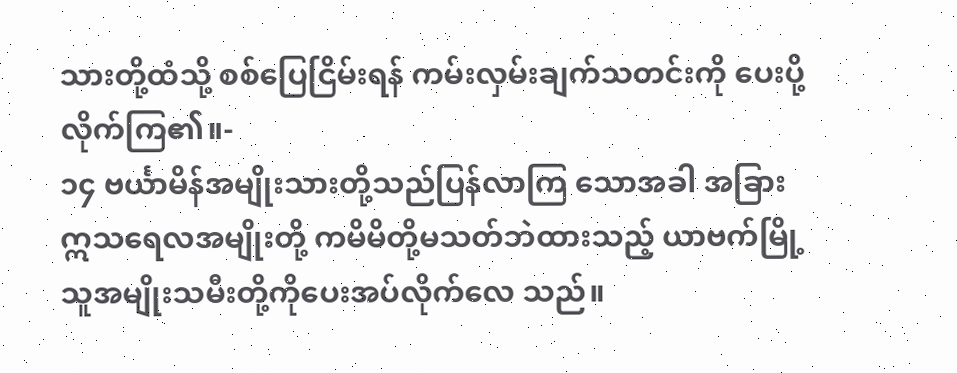သားတို့ထံသို့ စစ်ပြေငြိမ်းရန် ကမ်းလှမ်းချက်သတင်းကို ပေးပို့လိုက်ကြ၏။-
၁၄ ဗင်္ယာမိန်အမျိုးသားတို့သည်ပြန်လာကြ သောအခါ အခြားဣသရေလအမျိုးတို့ ကမိမိတို့မသတ်ဘဲထားသည့် ယာဗက်မြို့ သူအမျိုးသမီးတို့ကိုပေးအပ်လိုက်လေ သည်။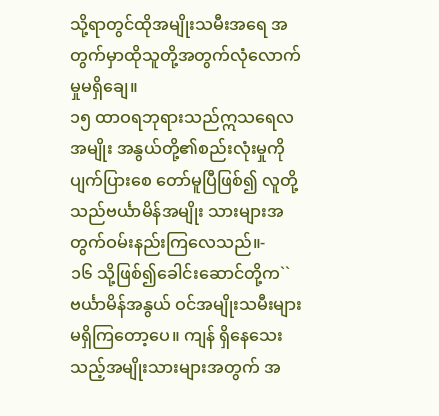သို့ရာတွင်ထိုအမျိုးသမီးအရေ အတွက်မှာထိုသူတို့အတွက်လုံလောက် မှုမရှိချေ။
၁၅ ထာဝရဘုရားသည်ဣသရေလအမျိုး အနွယ်တို့၏စည်းလုံးမှုကိုပျက်ပြားစေ တော်မူပြီဖြစ်၍ လူတို့သည်ဗင်္ယာမိန်အမျိုး သားများအတွက်ဝမ်းနည်းကြလေသည်။-
၁၆ သို့ဖြစ်၍ခေါင်းဆောင်တို့က``ဗင်္ယာမိန်အနွယ် ဝင်အမျိုးသမီးများမရှိကြတော့ပေ။ ကျန် ရှိနေသေးသည့်အမျိုးသားများအတွက် အ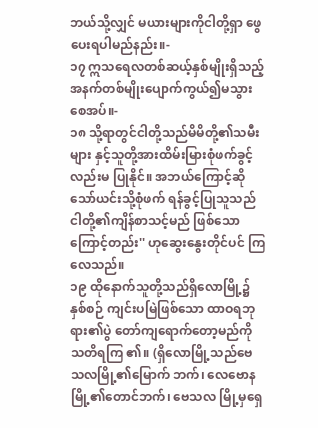ဘယ်သို့လျှင် မယားများကိုငါတို့ရှာ ဖွေပေးရပါမည်နည်း။-
၁၇ ဣသရေလတစ်ဆယ့်နှစ်မျိုးရှိသည့် အနက်တစ်မျိုးပျောက်ကွယ်၍မသွား စေအပ်။-
၁၈ သို့ရာတွင်ငါတို့သည်မိမိတို့၏သမီးများ နှင့်သူတို့အားထိမ်းမြားစုံဖက်ခွင့်လည်းမ ပြုနိုင်။ အဘယ်ကြောင့်ဆိုသော်ယင်းသို့စုံဖက် ရန်ခွင့်ပြုသူသည် ငါတို့၏ကျိန်စာသင့်မည် ဖြစ်သောကြောင့်တည်း'' ဟုဆွေးနွေးတိုင်ပင် ကြလေသည်။
၁၉ ထိုနောက်သူတို့သည်ရှိလောမြို့၌နှစ်စဉ် ကျင်းပမြဲဖြစ်သော ထာဝရဘုရား၏ပွဲ တော်ကျရောက်တော့မည်ကိုသတိရကြ ၏။ (ရှိလောမြို့သည်ဗေသလမြို့၏မြောက် ဘက်၊ လေဗောနမြို့၏တောင်ဘက်၊ ဗေသလ မြို့မှရှေ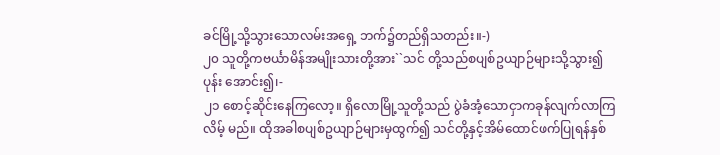ခင်မြို့သို့သွားသောလမ်းအရှေ့ ဘက်၌တည်ရှိသတည်း။-)
၂၀ သူတို့ကဗင်္ယာမိန်အမျိုးသားတို့အား``သင် တို့သည်စပျစ်ဥယျာဉ်များသို့သွား၍ ပုန်း အောင်း၍၊-
၂၁ စောင့်ဆိုင်းနေကြလော့။ ရှိလောမြို့သူတို့သည် ပွဲခံအံ့သောငှာကခုန်လျက်လာကြလိမ့် မည်။ ထိုအခါစပျစ်ဥယျာဉ်များမှထွက်၍ သင်တို့နှင့်အိမ်ထောင်ဖက်ပြုရန်နှစ်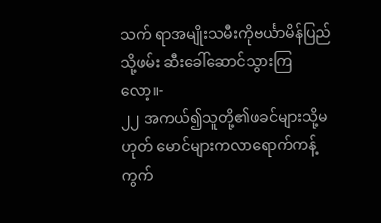သက် ရာအမျိုးသမီးကိုဗင်္ယာမိန်ပြည်သို့ဖမ်း ဆီးခေါ်ဆောင်သွားကြလော့။-
၂၂ အကယ်၍သူတို့၏ဖခင်များသို့မဟုတ် မောင်များကလာရောက်ကန့်ကွက်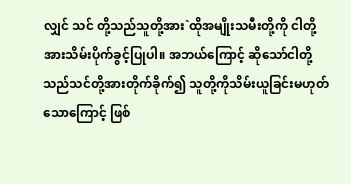လျှင် သင် တို့သည်သူတို့အား`ထိုအမျိုးသမီးတို့ကို ငါတို့အားသိမ်းပိုက်ခွင့်ပြုပါ။ အဘယ်ကြောင့် ဆိုသော်ငါတို့သည်သင်တို့အားတိုက်ခိုက်၍ သူတို့ကိုသိမ်းယူခြင်းမဟုတ်သောကြောင့် ဖြစ်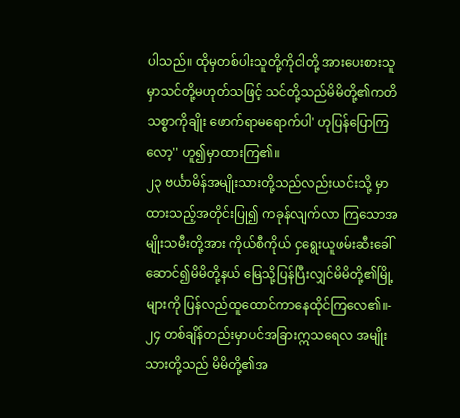ပါသည်။ ထိုမှတစ်ပါးသူတို့ကိုငါတို့ အားပေးစားသူမှာသင်တို့မဟုတ်သဖြင့် သင်တို့သည်မိမိတို့၏ကတိသစ္စာကိုချိုး ဖောက်ရာမရောက်ပါ' ဟုပြန်ပြောကြ လော့'' ဟူ၍မှာထားကြ၏။
၂၃ ဗင်္ယာမိန်အမျိုးသားတို့သည်လည်းယင်းသို့ မှာထားသည့်အတိုင်းပြု၍ ကခုန်လျက်လာ ကြသောအမျိုးသမီးတို့အား ကိုယ်စီကိုယ် ငှရွေးယူဖမ်းဆီးခေါ်ဆောင်၍မိမိတို့နယ် မြေသို့ပြန်ပြီးလျှင်မိမိတို့၏မြို့များကို ပြန်လည်ထူထောင်ကာနေထိုင်ကြလေ၏။-
၂၄ တစ်ချိန်တည်းမှာပင်အခြားဣသရေလ အမျိုးသားတို့သည် မိမိတို့၏အ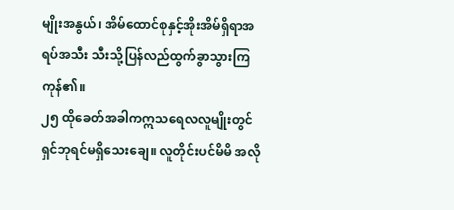မျိုးအနွယ်၊ အိမ်ထောင်စုနှင့်အိုးအိမ်ရှိရာအရပ်အသီး သီးသို့ပြန်လည်ထွက်ခွာသွားကြကုန်၏။
၂၅ ထိုခေတ်အခါကဣသရေလလူမျိုးတွင် ရှင်ဘုရင်မရှိသေးချေ။ လူတိုင်းပင်မိမိ အလို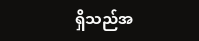ရှိသည်အ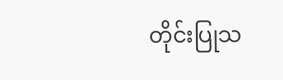တိုင်းပြုသ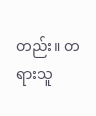တည်း။ တရားသူ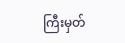ကြီးမှတ်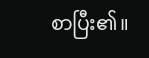စာပြီး၏။